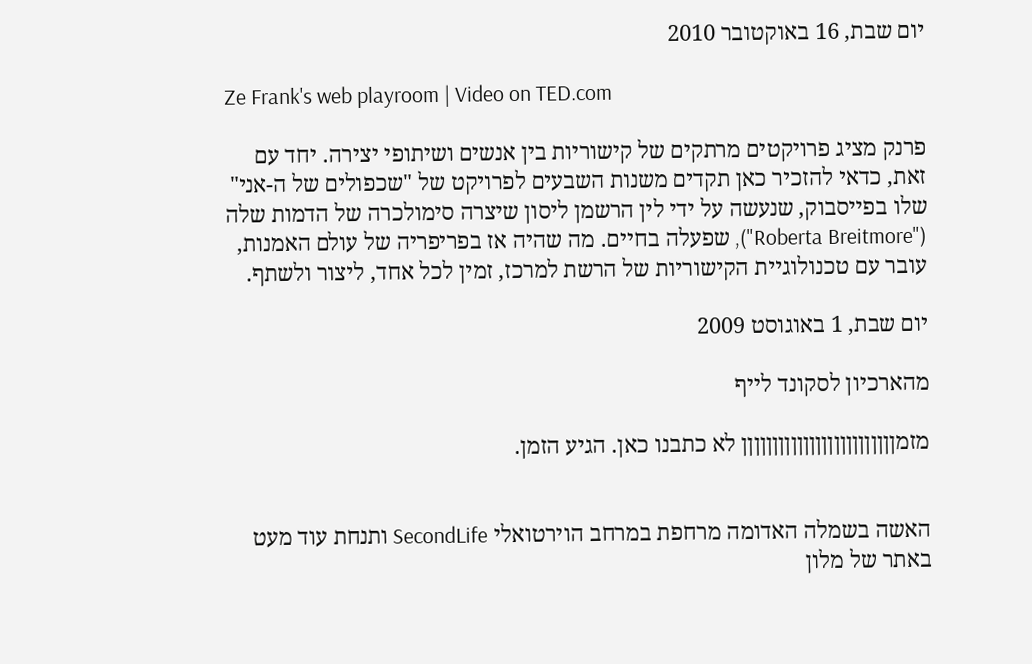יום שבת, 16 באוקטובר 2010

Ze Frank's web playroom | Video on TED.com

פרנק מציג פרויקטים מרתקים של קישוריות בין אנשים ושיתופי יצירה. יחד עם זאת, כדאי להזכיר כאן תקדים משנות השבעים לפרויקט של "שכפולים של ה-אני" שלו בפייסבוק, שנעשה על ידי לין הרשמן ליסון שיצרה סימולכרה של הדמות שלה ("Roberta Breitmore"), שפעלה בחיים. מה שהיה אז בפריפריה של עולם האמנות, עובר עם טכנולוגיית הקישוריות של הרשת למרכז, זמין לכל אחד, ליצור ולשתף.

יום שבת, 1 באוגוסט 2009

מהארכיון לסקונד לייף

מזמןןןןןןןןןןןןןןןןןןןןןןןןן לא כתבנו כאן. הגיע הזמן.


האשה בשמלה האדומה מרחפת במרחב הוירטואלי SecondLife ותנחת עוד מעט באתר של מלון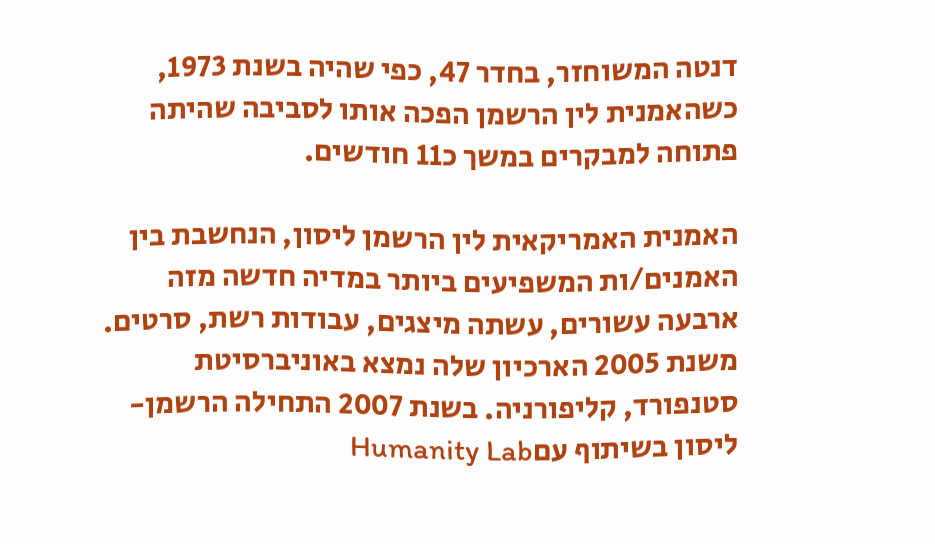דנטה המשוחזר, בחדר 47, כפי שהיה בשנת 1973, כשהאמנית לין הרשמן הפכה אותו לסביבה שהיתה פתוחה למבקרים במשך כ11 חודשים.

האמנית האמריקאית לין הרשמן ליסון, הנחשבת בין האמנים/ות המשפיעים ביותר במדיה חדשה מזה ארבעה עשורים, עשתה מיצגים, עבודות רשת, סרטים. משנת 2005 הארכיון שלה נמצא באוניברסיטת סטנפורד, קליפורניה. בשנת 2007 התחילה הרשמן-ליסון בשיתוף עםHumanity Lab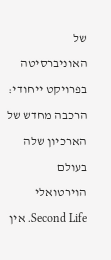של האוניברסיטה בפרויקט ייחודי: הרכבה מחדש של הארכיון שלה בעולם הוירטואלי Second Life. אין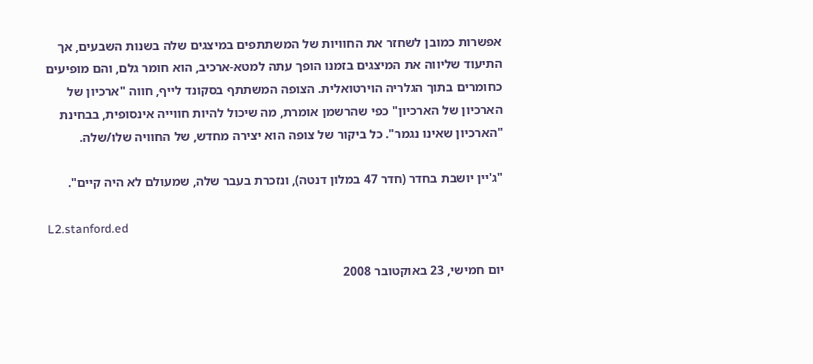אפשרות כמובן לשחזר את החוויות של המשתתפים במיצגים שלה בשנות השבעים, אך התיעוד שליווה את המיצגים בזמנו הופך עתה למטא-ארכיב, הוא חומר גלם, והם מופיעים כחומרים בתוך הגלריה הוירטואלית. הצופה המשתתף בסקונד לייף, חווה "ארכיון של הארכיון של הארכיון" כפי שהרשמן אומרת, מה שיכול להיות חווייה אינסופית, בבחינת "הארכיון שאינו נגמר". כל ביקור של צופה הוא יצירה מחדש, של החוויה שלו/שלה.

"ג'יין יושבת בחדר (חדר 47 במלון דנטה), ונזכרת בעבר שלה, שמעולם לא היה קיים".

L2.stanford.ed

יום חמישי, 23 באוקטובר 2008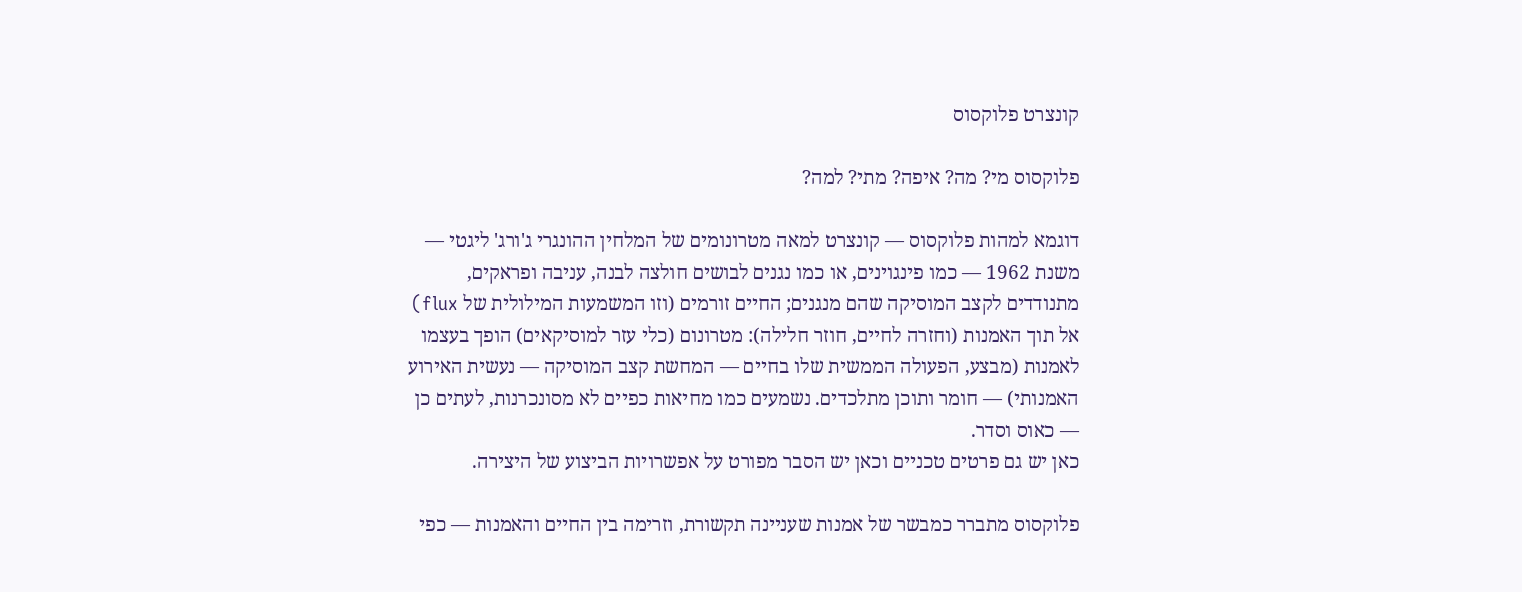קונצרט פלוקסוס

פלוקסוס מי? מה? איפה? מתי? למה?

דוגמא למהות פלוקסוס — קונצרט למאה מטרונומים של המלחין ההונגרי ג'ורג' ליגטי — משנת 1962 — כמו פינגוינים, או כמו נגנים לבושים חולצה לבנה, עניבה ופראקים, מתנודדים לקצב המוסיקה שהם מנגנים; החיים זורמים (וזו המשמעות המילולית של flux) אל תוך האמנות (וחזרה לחיים, חוזר חלילה): מטרונום (כלי עזר למוסיקאים) הופך בעצמו לאמנות (מבצע, הפעולה הממשית שלו בחיים — המחשת קצב המוסיקה — נעשית האירוע האמנותי) — חומר ותוכן מתלכדים. נשמעים כמו מחיאות כפיים לא מסונכרנות, לעתים כן — כאוס וסדר.
כאן יש גם פרטים טכניים וכאן יש הסבר מפורט על אפשרויות הביצוע של היצירה.

פלוקסוס מתברר כמבשר של אמנות שעניינה תקשורת, וזרימה בין החיים והאמנות — כפי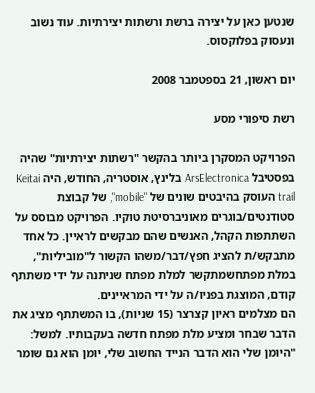שנטען כאן על יצירה ברשת ורשתות יצירתיות. עוד נשוב ונעסוק בפלוקסוס.

יום ראשון, 21 בספטמבר 2008

רשת סיפורי מסע

הפרויקט המסקרן ביותר בהקשר "רשתות יצירתיות" שהיה בפסטיבל ArsElectronica בלינץ, אוסטריה, החודש, היה Keitai trail העוסק בהיבטים שונים של "mobile", של קבוצת סטודנטים/בוגרים מאוניברסיטת טוקיו. הפרויקט מבוסס על השתתפות הקהל, האנשים שהם מבקשים לראיין. כל אחד מתבקש/ת להציג חפץ/דבר/משהו הקשור ל"מוביליות", במלת מפתחשמתקשר למלת מפתח שניתנה על ידי משתתף קודם, המוצגת בפניו/ה על ידי המראיינים.
הם מצלמים ראיון קצרצר (15 שניות), בו המשתתף מציג את הדבר שבחר ומציע מלת מפתח חדשה בעקבותיו. למשל: "היומן שלי הוא הדבר הנייד החשוב שלי, יומן הוא גם שומר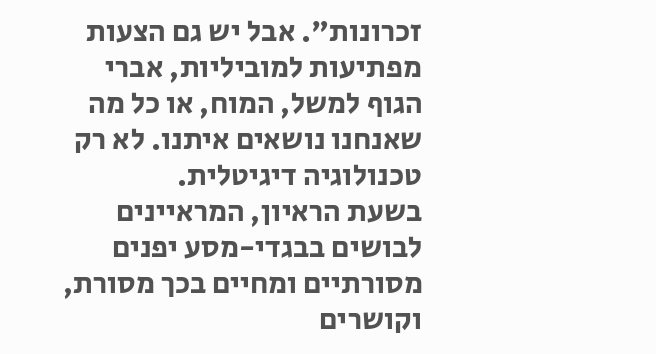זכרונות". אבל יש גם הצעות מפתיעות למוביליות, אברי הגוף למשל, המוח, או כל מה שאנחנו נושאים איתנו. לא רק טכנולוגיה דיגיטלית.
בשעת הראיון, המראיינים לבושים בבגדי-מסע יפנים מסורתיים ומחיים בכך מסורת, וקושרים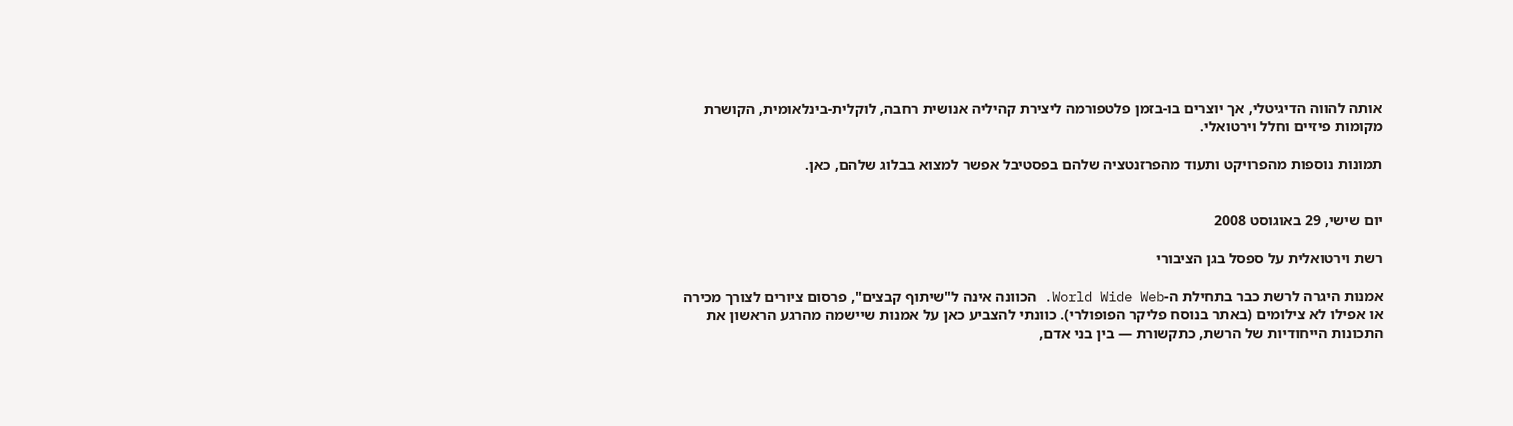אותה להווה הדיגיטלי, אך יוצרים בו-בזמן פלטפורמה ליצירת קהיליה אנושית רחבה, לוקלית-בינלאומית, הקושרת מקומות פיזיים וחלל וירטואלי.

תמונות נוספות מהפרויקט ותעוד מהפרזנטציה שלהם בפסטיבל אפשר למצוא בבלוג שלהם, כאן.


יום שישי, 29 באוגוסט 2008

רשת וירטואלית על ספסל בגן הציבורי

אמנות היגרה לרשת כבר בתחילת ה-World Wide Web. הכוונה אינה ל"שיתוף קבצים", פרסום ציורים לצורך מכירה או אפילו לא צילומים (באתר בנוסח פליקר הפופולרי). כוונתי להצביע כאן על אמנות שיישמה מהרגע הראשון את התכונות הייחודיות של הרשת, כתקשורת — בין בני אדם,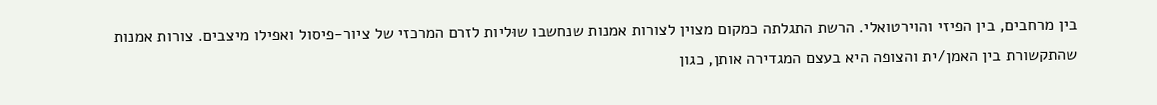בין מרחבים, בין הפיזי והוירטואלי. הרשת התגלתה כמקום מצוין לצורות אמנות שנחשבו שוּליות לזרם המרכזי של ציור-פיסול ואפילו מיצבים. צורות אמנות שהתקשורת בין האמן/ית והצופה היא בעצם המגדירה אותן, כגון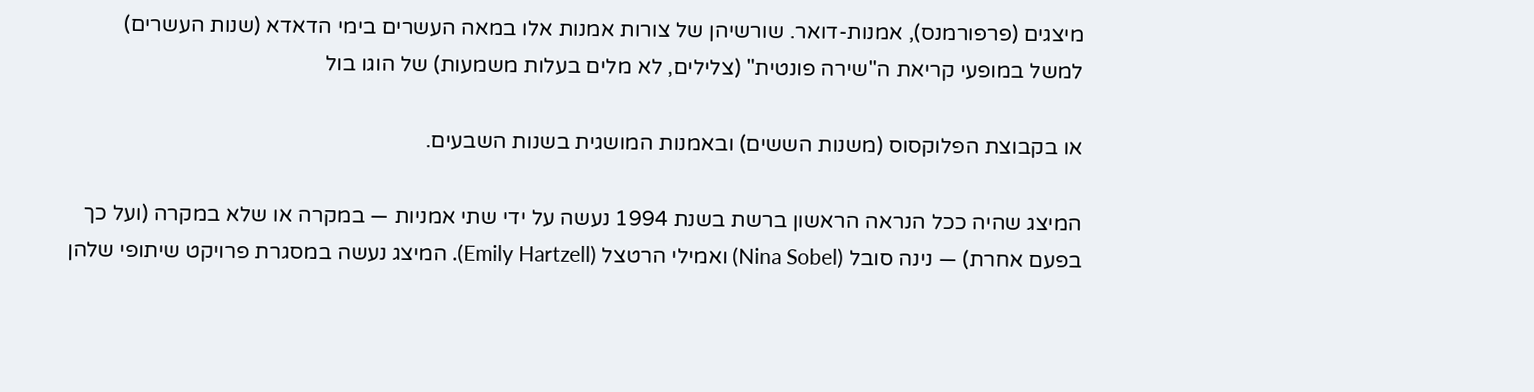מיצגים (פרפורמנס), אמנות-דואר. שורשיהן של צורות אמנות אלו במאה העשרים בימי הדאדא (שנות העשרים)
למשל במופעי קריאת ה"שירה פונטית" (צלילים, לא מלים בעלות משמעות) של הוגו בול

או בקבוצת הפלוקסוס (משנות הששים) ובאמנות המושגית בשנות השבעים.

המיצג שהיה ככל הנראה הראשון ברשת בשנת 1994 נעשה על ידי שתי אמניות — במקרה או שלא במקרה (ועל כך בפעם אחרת) — נינה סובל (Nina Sobel) ואמילי הרטצל (Emily Hartzell). המיצג נעשה במסגרת פרויקט שיתופי שלהן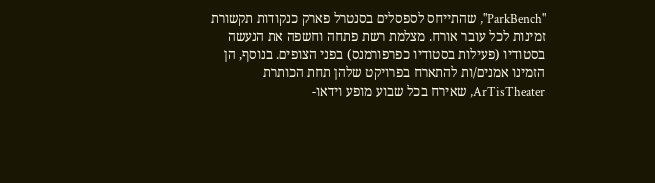"ParkBench", שהתייחס לספסלים בסנטרל פארק כנקודות תקשורת זמינות לכל עובר אורח. מצלמת רשת פתחה וחשפה את הנעשה בסטודיו (פעילות בסטודיו כפרפורמנס) בפני הצופים. בנוסף, הן הזמינו אמנים/ות להתארח בפרויקט שלהן תחת הכותרת ArTisTheater, שאירח בכל שבוע מופע וידאו-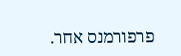פרפורמנס אחר.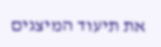את תיעוד המיצגים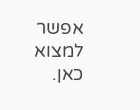אפשר למצוא כאן.